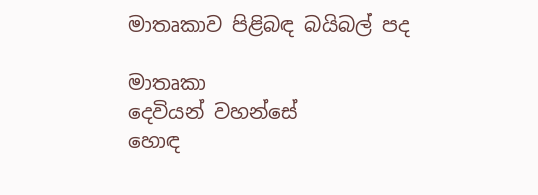මාතෘකාව පිළිබඳ බයිබල් පද

මාතෘකා
දෙවියන් වහන්සේ
හොඳ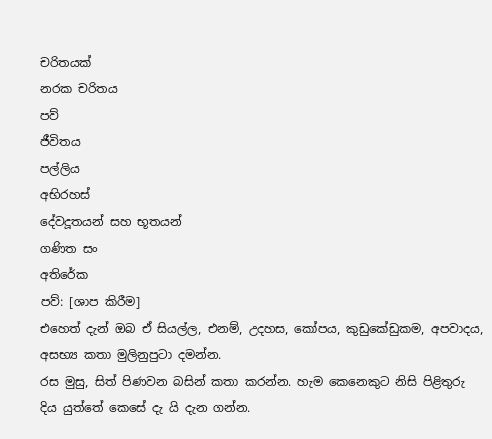චරිතයක්
නරක චරිතය
පව්
ජීවිතය
පල්ලිය
අභිරහස්
දේවදූතයන් සහ භූතයන්
ගණිත සං
අතිරේක
පව්: [ශාප කිරීම]
එහෙත් දැන් ඔබ ඒ සියල්ල, එනම්, උදහස, කෝපය, කුඩුකේඩුකම, අපවාදය, අසභ්‍ය කතා මුලිනුපුටා දමන්න.
රස මුසු, සිත් පිණවන බසින් කතා කරන්න. හැම කෙනෙකුට නිසි පිළිතුරු දිය යුත්තේ කෙසේ දැ යි දැන ගන්න.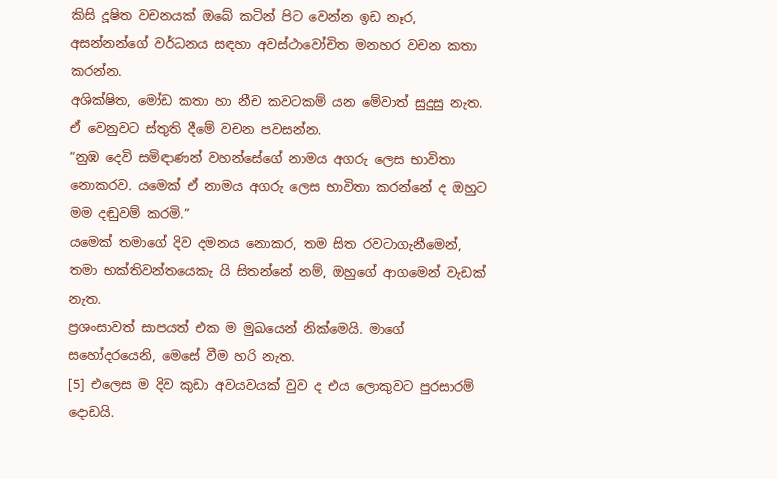කිසි දූෂිත වචනයක් ඔබේ කටින් පිට වෙන්න ඉඩ නෑර, අසන්නන්ගේ වර්ධනය සඳහා අවස්ථාවෝචිත මනහර වචන කතා කරන්න.
අශික්ෂිත, මෝඩ කතා හා නීච කවටකම් යන මේවාත් සුදුසු නැත. ඒ වෙනුවට ස්තුති දීමේ වචන පවසන්න.
“නුඹ දෙවි සමිඳාණන් වහන්සේගේ නාමය අගරු ලෙස භාවිතා නොකරව. යමෙක් ඒ නාමය අගරු ලෙස භාවිතා කරන්නේ ද ඔහුට මම දඬුවම් කරමි.”
යමෙක් තමාගේ දිව දමනය නොකර, තම සිත රවටාගැනීමෙන්, තමා භක්තිවන්තයෙකැ යි සිතන්නේ නම්, ඔහුගේ ආගමෙන් වැඩක් නැත.
ප්‍රශංසාවත් සාපයත් එක ම මුඛයෙන් නික්මෙයි. මාගේ සහෝදරයෙනි, මෙසේ වීම හරි නැත.
[5] එලෙස ම දිව කුඩා අවයවයක් වුව ද එය ලොකුවට පුරසාරම් දොඩයි.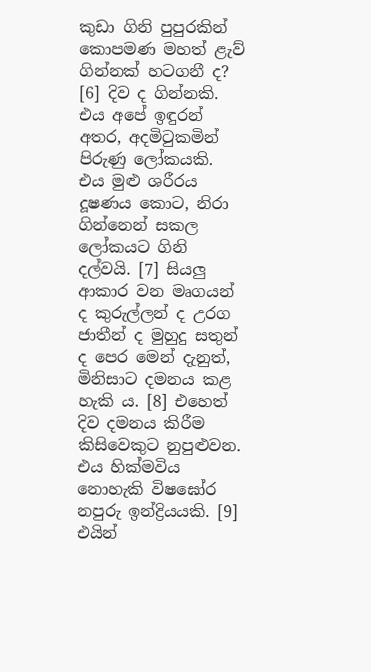කුඩා ගිනි පුපුරකින් කොපමණ මහත් ළැව් ගින්නක් හටගනී ද? [6] දිව ද ගින්නකි. එය අපේ ඉඳුරන් අතර, අදමිටුකමින් පිරුණු ලෝකයකි. එය මුළු ශරීරය දූෂණය කොට, නිරා ගින්නෙන් සකල ලෝකයට ගිනි දල්වයි. [7] සියලු ආකාර වන මෘගයන් ද කුරුල්ලන් ද උරග ජාතීන් ද මුහුදු සතුන් ද පෙර මෙන් දැනුත්, මිනිසාට දමනය කළ හැකි ය. [8] එහෙත් දිව දමනය කිරීම කිසිවෙකුට නුපුළුවන. එය හික්මවිය නොහැකි විෂඝෝර නපුරු ඉන්ද්‍රියයකි. [9] එයින්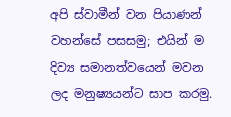අපි ස්වාමීන් වන පියාණන් වහන්සේ පසසමු; එයින් ම දිව්‍ය සමානත්වයෙන් මවන ලද මනුෂ්‍යයන්ට සාප කරමු.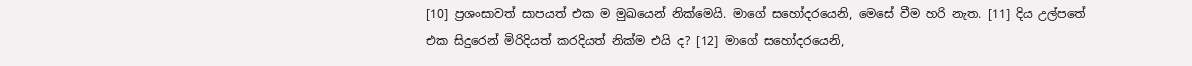[10] ප්‍රශංසාවත් සාපයත් එක ම මුඛයෙන් නික්මෙයි. මාගේ සහෝදරයෙනි, මෙසේ වීම හරි නැත. [11] දිය උල්පතේ එක සිදුරෙන් මිරිදියත් කරදියත් නික්ම එයි ද? [12] මාගේ සහෝදරයෙනි,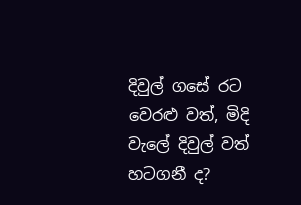දිවුල් ගසේ රට වෙරළු වත්, මිදි වැලේ දිවුල් වත් හටගනී ද?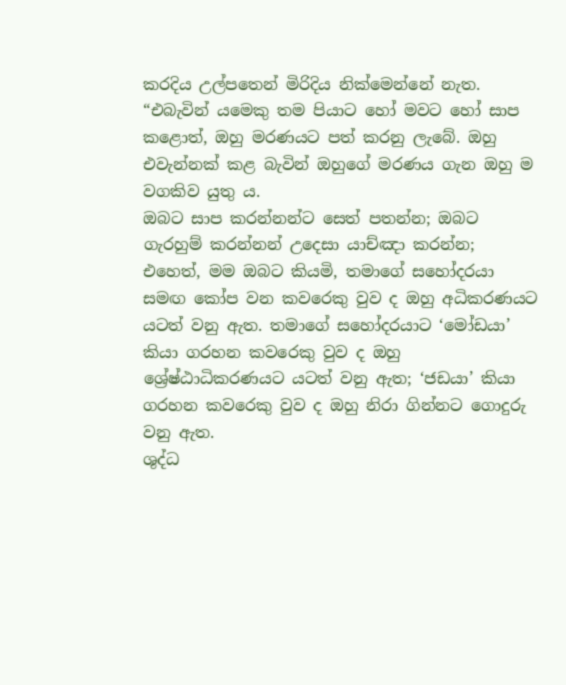කරදිය උල්පතෙන් මිරිදිය නික්මෙන්නේ නැත.
“එබැවින් යමෙකු තම පියාට හෝ මවට හෝ සාප කළොත්, ඔහු මරණයට පත් කරනු ලැබේ. ඔහු එවැන්නක් කළ බැවින් ඔහුගේ මරණය ගැන ඔහු ම වගකිව යුතු ය.
ඔබට සාප කරන්නන්ට සෙත් පතන්න; ඔබට ගැරහුම් කරන්නන් උදෙසා යාච්ඤා කරන්න;
එහෙත්, මම ඔබට කියමි, තමාගේ සහෝදරයා සමඟ කෝප වන කවරෙකු වුව ද ඔහු අධිකරණයට යටත් වනු ඇත. තමාගේ සහෝදරයාට ‘මෝඩයා’ කියා ගරහන කවරෙකු වුව ද ඔහු ශ්‍රේෂ්ඨාධිකරණයට යටත් වනු ඇත; ‘ජඩයා’ කියා ගරහන කවරෙකු වුව ද ඔහු නිරා ගින්නට ගොදුරු වනු ඇත.
ශුද්ධ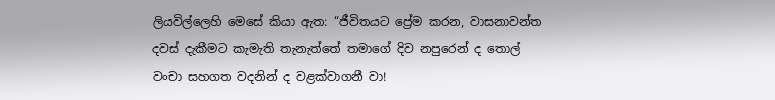ලියවිල්ලෙහි මෙසේ කියා ඇත: “ජීවිතයට ප්‍රේම කරන, වාසනාවන්ත දවස් දැකීමට කැමැති තැනැත්තේ තමාගේ දිව නපුරෙන් ද තොල් වංචා සහගත වදනින් ද වළක්වාගනී වා!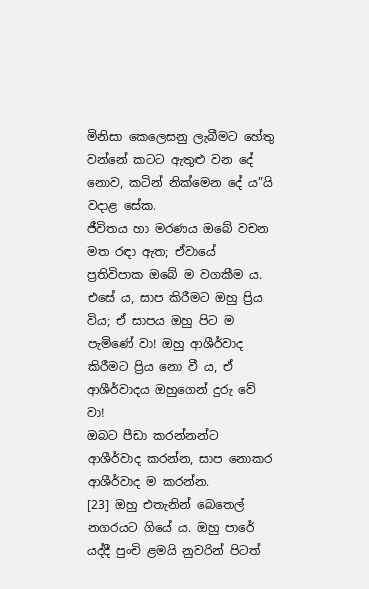මිනිසා කෙලෙසනු ලැබීමට හේතු වන්නේ කටට ඇතුළු වන දේ නොව, කටින් නික්මෙන දේ ය”යි වදාළ සේක.
ජීවිතය හා මරණය ඔබේ වචන මත රඳා ඇත; ඒවායේ ප්‍රතිවිපාක ඔබේ ම වගකීම ය.
එසේ ය, සාප කිරීමට ඔහු ප්‍රිය විය; ඒ සාපය ඔහු පිට ම පැමිණේ වා! ඔහු ආශීර්වාද කිරීමට ප්‍රිය නො වී ය, ඒ ආශීර්වාදය ඔහුගෙන් දුරු වේ වා!
ඔබට පීඩා කරන්නන්ට ආශීර්වාද කරන්න, සාප නොකර ආශීර්වාද ම කරන්න.
[23] ඔහු එතැනින් බෙතෙල් නගරයට ගියේ ය. ඔහු පාරේ යද්දී පුංචි ළමයි නුවරින් පිටත්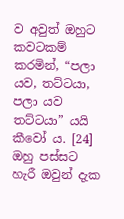ව අවුත් ඔහුට කවටකම් කරමින්, “පලා යව, තට්ටයා, පලා යව තට්ටයා” යයි කීවෝ ය. [24] ඔහු පස්සට හැරී ඔවුන් දැක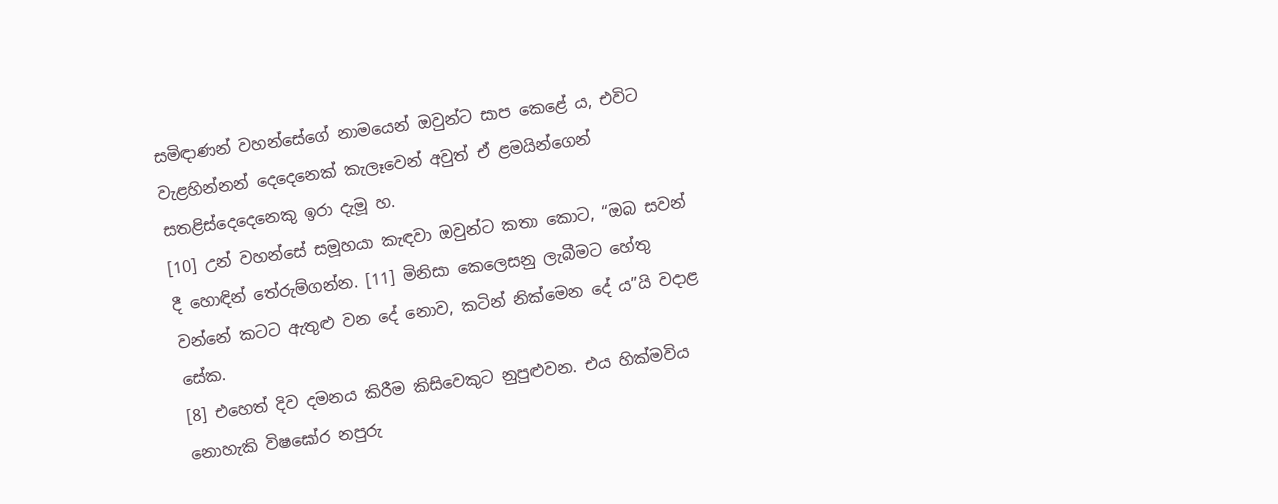සමිඳාණන් වහන්සේගේ නාමයෙන් ඔවුන්ට සාප කෙළේ ය, එවිට වැළහින්නන් දෙදෙනෙක් කැලෑවෙන් අවුත් ඒ ළමයින්ගෙන් සතළිස්දෙදෙනෙකු ඉරා දැමූ හ.
[10] උන් වහන්සේ සමූහයා කැඳවා ඔවුන්ට කතා කොට, “ඔබ සවන් දී හොඳින් තේරුම්ගන්න. [11] මිනිසා කෙලෙසනු ලැබීමට හේතු වන්නේ කටට ඇතුළු වන දේ නොව, කටින් නික්මෙන දේ ය”යි වදාළ සේක.
[8] එහෙත් දිව දමනය කිරීම කිසිවෙකුට නුපුළුවන. එය හික්මවිය නොහැකි විෂඝෝර නපුරු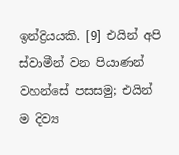ඉන්ද්‍රියයකි. [9] එයින් අපි ස්වාමීන් වන පියාණන් වහන්සේ පසසමු; එයින් ම දිව්‍ය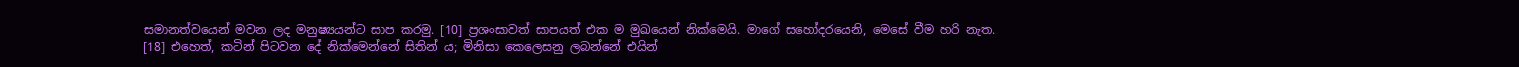සමානත්වයෙන් මවන ලද මනුෂ්‍යයන්ට සාප කරමු. [10] ප්‍රශංසාවත් සාපයත් එක ම මුඛයෙන් නික්මෙයි. මාගේ සහෝදරයෙනි, මෙසේ වීම හරි නැත.
[18] එහෙත්, කටින් පිටවන දේ නික්මෙන්නේ සිතින් ය; මිනිසා කෙලෙසනු ලබන්නේ එයින්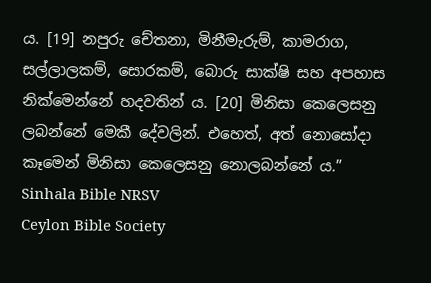ය. [19] නපුරු චේතනා, මිනීමැරුම්, කාමරාග, සල්ලාලකම්, සොරකම්, බොරු සාක්ෂි සහ අපහාස නික්මෙන්නේ හදවතින් ය. [20] මිනිසා කෙලෙසනු ලබන්නේ මෙකී දේවලින්. එහෙත්, අත් නොසෝදා කෑමෙන් මිනිසා කෙලෙසනු නොලබන්නේ ය.”
Sinhala Bible NRSV
Ceylon Bible Society